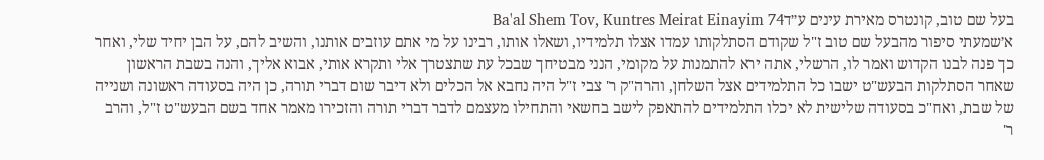בעל שם טוב, קונטרס מאירת עינים ע״דBa'al Shem Tov, Kuntres Meirat Einayim 74
א׳שמעתי סיפור מהבעל שם טוב ז"ל שקודם הסתלקותו עמדו אצלו תלמידיו, ושאלו אותו, רבינו על מי אתם עוזבים אותנו, והשיב להם, על הבן יחיד שלי, ואחר כך פנה לבנו הקדוש ואמר לו, הרשלי, אתה ירא להתמנות על מקומי, הנני מבטיחך שבכל עת שתצטרך אלי ותקרא אותי, אבוא אליך, והנה בשבת הראשון שאחר הסתלקות הבעש"ט ישבו כל התלמידים אצל השלחן, והרה"ק ר' צבי ז"ל היה נחבא אל הכלים ולא דיבר שום דברי תורה, כן היה בסעודה ראשונה ושנייה של שבת, ואח"כ בסעודה שלישית לא יכלו התלמידים להתאפק לישב בחשאי והתחילו מעצמם לדבר דברי תורה והזכירו מאמר אחד בשם הבעש"ט ז"ל, והרב ר'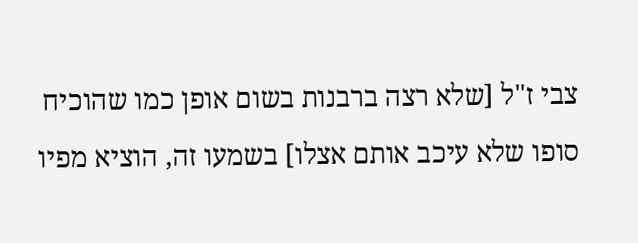צבי ז"ל [שלא רצה ברבנות בשום אופן כמו שהוכיח סופו שלא עיכב אותם אצלו] בשמעו זה, הוציא מפיו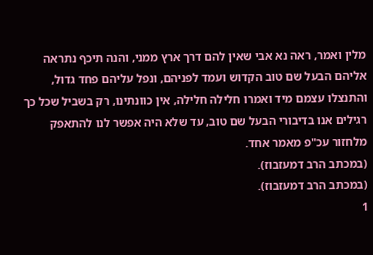מלין ואמר, ראה נא אבי שאין להם דרך ארץ ממני, והנה תיכף נתראה אליהם הבעל שם טוב הקדוש ועמד לפניהם, ונפל עליהם פחד גדול, והתנצלו עצמם מיד ואמרו חלילה חלילה, אין כוונתינו, רק בשביל שכל כך רגילים אנו בדיבורי הבעל שם טוב, עד שלא היה אפשר לנו להתאפק מלחזור עכ"פ מאמר אחד.
(במכתב הרב דמעזבוז).
(במכתב הרב דמעזבוז).
1